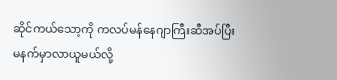ဆိုင်ကယ်သော့ကို ကလပ်မန်နေဂျာကြီးဆီအပ်ပြီး
မနက်မှာလာယူမယ်လို့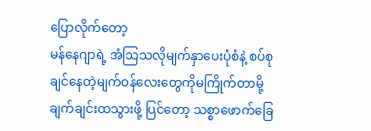ပြောလိုက်တော့
မန်နေဂျာရဲ့ အံသြသလိုမျက်နှာပေးပုံစံနဲ့ စပ်စုချင်နေတဲ့မျက်ဝန်လေးတွေကိုမကြိုက်တာမို့
ချက်ချင်းထသွားဖို့ ပြင်တော့ သစ္စာဖောက်ခြေ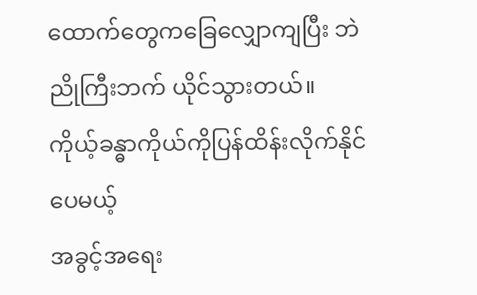ထောက်တွေကခြေလျှောကျပြီး ဘဲညိုကြီးဘက် ယိုင်သွားတယ်။
ကိုယ့်ခန္ဓာကိုယ်ကိုပြန်ထိန်းလိုက်နိုင်ပေမယ့်
အခွင့်အရေး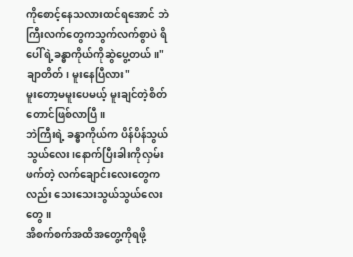ကိုစောင့်နေသလားထင်ရအောင် ဘဲကြီးလက်တွေကသွက်လက်စွာပဲ ရိပေါ်ရဲ့ခန္ဓာကိုယ်ကိုဆွဲပွေ့တယ်။"ချာတိတ်၊ မူးနေပြီလား"
မူးတော့မမူးပေမယ့် မူးချင်တဲ့စိတ်တောင်ဖြစ်လာပြီ။
ဘဲကြီးရဲ့ ခန္ဓာကိုယ်က ပိန်ပိန်သွယ်သွယ်လေး၊နောက်ပြီးခါးကိုလှမ်းဖက်တဲ့ လက်ချောင်းလေးတွေကလည်း သေးသေးသွယ်သွယ်လေးတွေ။
အိစက်စက်အထိအတွေ့ကိုရဖို့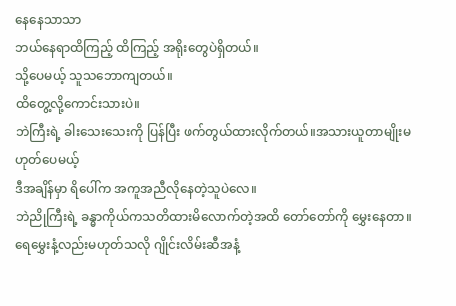နေနေသာသာ
ဘယ်နေရာထိကြည့် ထိကြည့် အရိုးတွေပဲရှိတယ်။
သို့ပေမယ့် သူသဘောကျတယ်။
ထိတွေ့လို့ကောင်းသားပဲ။
ဘဲကြီးရဲ့ ခါးသေးသေးကို ပြန်ပြီး ဖက်တွယ်ထားလိုက်တယ်။အသားယူတာမျိုးမဟုတ်ပေမယ့်
ဒီအချိန်မှာ ရိပေါ်က အကူအညီလိုနေတဲ့သူပဲလေ။
ဘဲညိုကြီးရဲ့ ခန္ဓာကိုယ်ကသတိထားမိလောက်တဲ့အထိ တော်တော်ကို မွှေးနေတာ။
ရေမွှေးနံ့လည်းမဟုတ်သလို ဂျိုင်းလိမ်းဆီအနံ့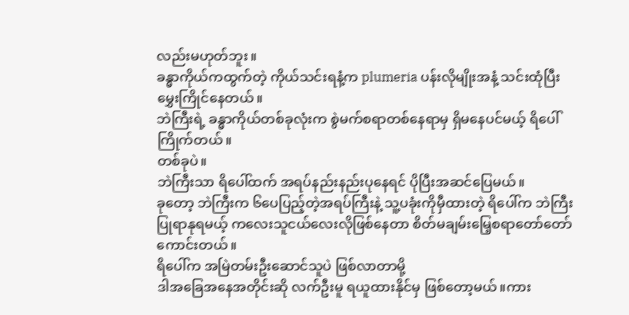လည်းမဟုတ်ဘူး။
ခန္ဓာကိုယ်ကထွက်တဲ့ ကိုယ်သင်းရနံ့က plumeria ပန်းလိုမျိုးအနံ့ သင်းထုံပြီး မွှေးကြိုင်နေတယ်။
ဘဲကြီးရဲ့ ခန္ဓာကိုယ်တစ်ခုလုံးက စွဲမက်စရာတစ်နေရာမှ ရှိမနေပင်မယ့် ရိပေါ်ကြိုက်တယ်။
တစ်ခုပဲ။
ဘဲကြီးသာ ရိပေါ်ထက် အရပ်နည်းနည်းပုနေရင် ပိုပြီးအဆင်ပြေမယ်။
ခုတော့ ဘဲကြီးက ၆ပေပြည့်တဲ့အရပ်ကြီးနဲ့ သူ့ပခုံးကိုမှီထားတဲ့ ရိပေါ်က ဘဲကြီး ပြုရာနုရမယ့် ကလေးသူငယ်လေးလိုဖြစ်နေတာ စိတ်မချမ်းမြေ့စရာတော်တော်ကောင်းတယ်။
ရိပေါ်က အမြဲတမ်းဦးဆောင်သူပဲ ဖြစ်လာတာမို့
ဒါအခြေအနေအတိုင်းဆို လက်ဦးမူ ရယူထားနိုင်မှ ဖြစ်တော့မယ်။ကား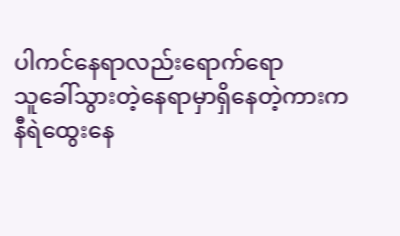ပါကင်နေရာလည်းရောက်ရော
သူခေါ်သွားတဲ့နေရာမှာရှိနေတဲ့ကားက
နီရဲထွေးနေ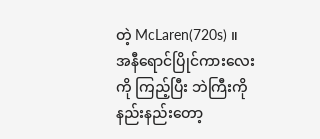တဲ့ McLaren(720s) ။
အနီရောင်ပြိုင်ကားလေးကို ကြည့်ပြီး ဘဲကြီးကို နည်းနည်းတော့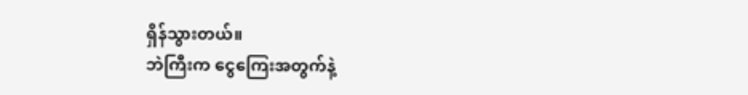ရှိန်သွားတယ်။
ဘဲကြီးက ငွေကြေးအတွက်နဲ့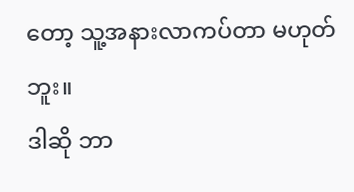တော့ သူ့အနားလာကပ်တာ မဟုတ်ဘူး။
ဒါဆို ဘာ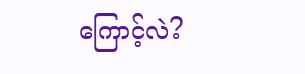ကြောင့်လဲ?